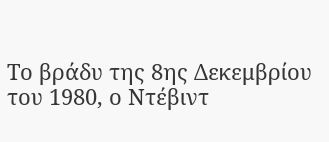Το βράδυ της 8ης Δεκεμβρίου του 1980, ο Ντέβιντ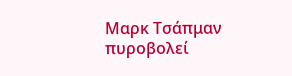Μαρκ Τσάπμαν πυροβολεί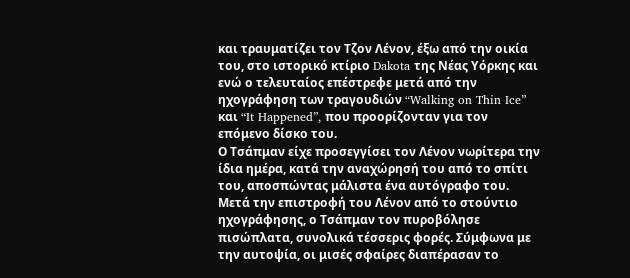και τραυματίζει τον Τζον Λένον, έξω από την οικία του, στο ιστορικό κτίριο Dakota της Νέας Υόρκης και ενώ ο τελευταίος επέστρεφε μετά από την ηχογράφηση των τραγουδιών “Walking on Thin Ice” και “It Happened”, που προορίζονταν για τον επόμενο δίσκο του.
Ο Τσάπμαν είχε προσεγγίσει τον Λένον νωρίτερα την ίδια ημέρα, κατά την αναχώρησή του από το σπίτι του, αποσπώντας μάλιστα ένα αυτόγραφο του. Μετά την επιστροφή του Λένον από το στούντιο ηχογράφησης, ο Τσάπμαν τον πυροβόλησε πισώπλατα, συνολικά τέσσερις φορές. Σύμφωνα με την αυτοψία, οι μισές σφαίρες διαπέρασαν το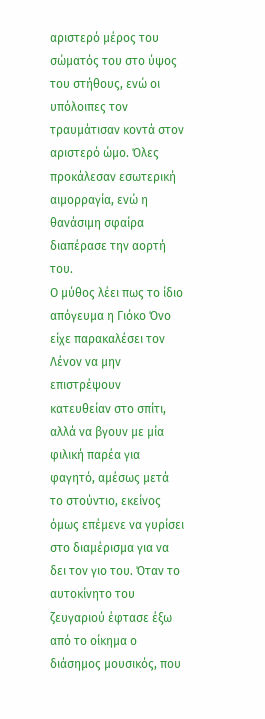αριστερό μέρος του σώματός του στο ύψος του στήθους, ενώ οι υπόλοιπες τον τραυμάτισαν κοντά στον αριστερό ώμο. Όλες προκάλεσαν εσωτερική αιμορραγία, ενώ η θανάσιμη σφαίρα διαπέρασε την αορτή του.
Ο μύθος λέει πως το ίδιο απόγευμα η Γιόκο Όνο είχε παρακαλέσει τον Λένον να μην επιστρέψουν κατευθείαν στο σπίτι, αλλά να βγουν με μία φιλική παρέα για φαγητό, αμέσως μετά το στούντιο, εκείνος όμως επέμενε να γυρίσει στο διαμέρισμα για να δει τον γιο του. Όταν το αυτοκίνητο του ζευγαριού έφτασε έξω από το οίκημα ο διάσημος μουσικός, που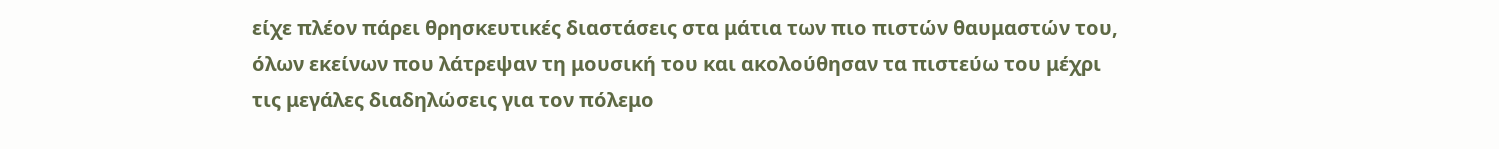είχε πλέον πάρει θρησκευτικές διαστάσεις στα μάτια των πιο πιστών θαυμαστών του, όλων εκείνων που λάτρεψαν τη μουσική του και ακολούθησαν τα πιστεύω του μέχρι τις μεγάλες διαδηλώσεις για τον πόλεμο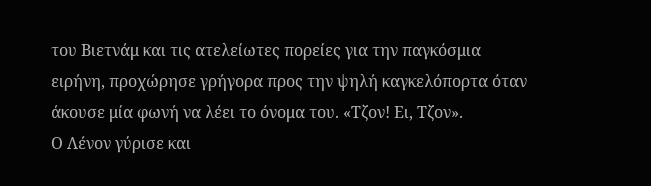του Βιετνάμ και τις ατελείωτες πορείες για την παγκόσμια ειρήνη, προχώρησε γρήγορα προς την ψηλή καγκελόπορτα όταν άκουσε μία φωνή να λέει το όνομα του. «Τζον! Ει, Τζον».
Ο Λένον γύρισε και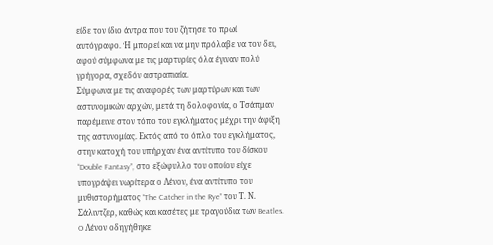είδε τον ίδιο άντρα που του ζήτησε το πρωί αυτόγραφο. Ή μπορεί και να μην πρόλαβε να τον δει, αφού σύμφωνα με τις μαρτυρίες όλα έγιναν πολύ γρήγορα, σχεδόν αστραπιαία.
Σύμφωνα με τις αναφορές των μαρτύρων και των αστυνομικών αρχών, μετά τη δολοφονία, ο Τσάπμαν παρέμεινε στον τόπο του εγκλήματος μέχρι την άφιξη της αστυνομίας. Εκτός από το όπλο του εγκλήματος, στην κατοχή του υπήρχαν ένα αντίτυπο του δίσκου “Double Fantasy”, στο εξώφυλλο του οποίου είχε υπογράψει νωρίτερα ο Λένον, ένα αντίτυπο του μυθιστορήματος “The Catcher in the Rye” του Τ. Ν. Σάλιντζερ, καθώς και κασέτες με τραγούδια των Beatles.
O Λένον οδηγήθηκε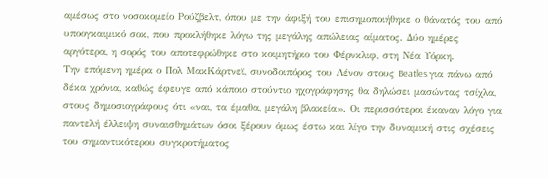αμέσως στο νοσοκομείο Ρούζβελτ, όπου με την άφιξή του επισημοποιήθηκε ο θάνατός του από υποογκαιμικό σοκ, που προκλήθηκε λόγω της μεγάλης απώλειας αίματος. Δύο ημέρες αργότερα, η σορός του αποτεφρώθηκε στο κοιμητήριο του Φέρνκλιφ, στη Νέα Υόρκη.
Την επόμενη ημέρα ο Πολ ΜακΚάρτνεϊ, συνοδοιπόρος του Λένον στους Beatles για πάνω από δέκα χρόνια, καθώς έφευγε από κάποιο στούντιο ηχογράφησης θα δηλώσει μασώντας τσίχλα, στους δημοσιογράφους ότι «ναι, τα έμαθα, μεγάλη βλακεία». Οι περισσότεροι έκαναν λόγο για παντελή έλλειψη συναισθημάτων όσοι ξέρουν όμως έστω και λίγο την δυναμική στις σχέσεις του σημαντικότερου συγκροτήματος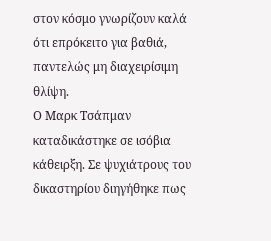στον κόσμο γνωρίζουν καλά ότι επρόκειτο για βαθιά, παντελώς μη διαχειρίσιμη θλίψη.
Ο Μαρκ Τσάπμαν καταδικάστηκε σε ισόβια κάθειρξη. Σε ψυχιάτρους του δικαστηρίου διηγήθηκε πως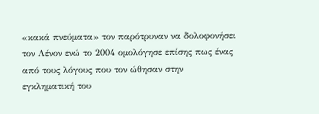«κακά πνεύματα» τον παρότρυναν να δολοφονήσει τον Λένον ενώ το 2004 ομολόγησε επίσης πως ένας από τους λόγους που τον ώθησαν στην εγκληματική του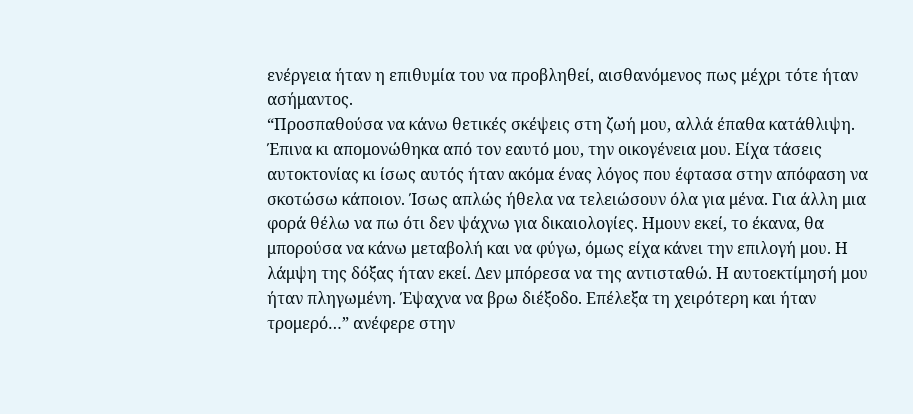ενέργεια ήταν η επιθυμία του να προβληθεί, αισθανόμενος πως μέχρι τότε ήταν ασήμαντος.
“Προσπαθούσα να κάνω θετικές σκέψεις στη ζωή μου, αλλά έπαθα κατάθλιψη. Έπινα κι απομονώθηκα από τον εαυτό μου, την οικογένεια μου. Είχα τάσεις αυτοκτονίας κι ίσως αυτός ήταν ακόμα ένας λόγος που έφτασα στην απόφαση να σκοτώσω κάποιον. Ίσως απλώς ήθελα να τελειώσουν όλα για μένα. Για άλλη μια φορά θέλω να πω ότι δεν ψάχνω για δικαιολογίες. Ημουν εκεί, το έκανα, θα μπορούσα να κάνω μεταβολή και να φύγω, όμως είχα κάνει την επιλογή μου. Η λάμψη της δόξας ήταν εκεί. Δεν μπόρεσα να της αντισταθώ. Η αυτοεκτίμησή μου ήταν πληγωμένη. Έψαχνα να βρω διέξοδο. Επέλεξα τη χειρότερη και ήταν τρομερό…” ανέφερε στην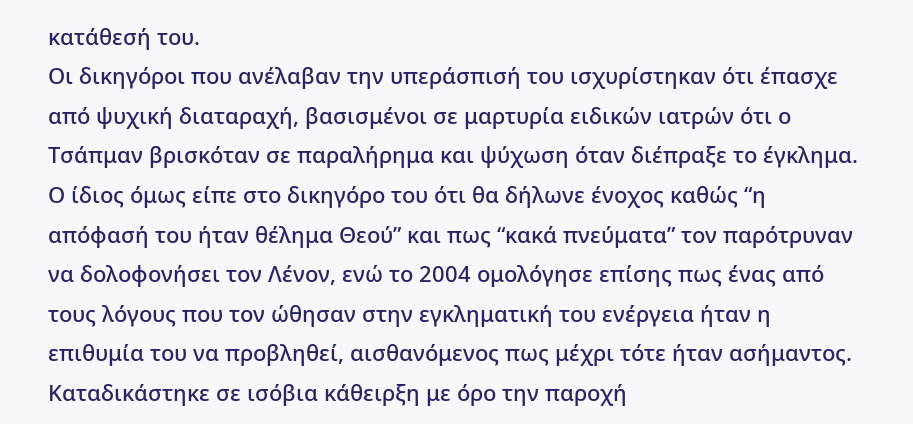κατάθεσή του.
Οι δικηγόροι που ανέλαβαν την υπεράσπισή του ισχυρίστηκαν ότι έπασχε από ψυχική διαταραχή, βασισμένοι σε μαρτυρία ειδικών ιατρών ότι ο Τσάπμαν βρισκόταν σε παραλήρημα και ψύχωση όταν διέπραξε το έγκλημα.
Ο ίδιος όμως είπε στο δικηγόρο του ότι θα δήλωνε ένοχος καθώς “η απόφασή του ήταν θέλημα Θεού” και πως “κακά πνεύματα” τον παρότρυναν να δολοφονήσει τον Λένον, ενώ το 2004 ομολόγησε επίσης πως ένας από τους λόγους που τον ώθησαν στην εγκληματική του ενέργεια ήταν η επιθυμία του να προβληθεί, αισθανόμενος πως μέχρι τότε ήταν ασήμαντος. Καταδικάστηκε σε ισόβια κάθειρξη με όρο την παροχή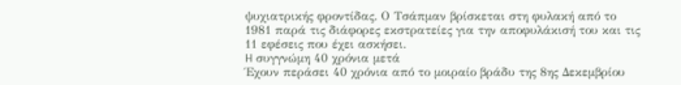ψυχιατρικής φροντίδας. Ο Τσάπμαν βρίσκεται στη φυλακή από το 1981 παρά τις διάφορες εκστρατείες για την αποφυλάκισή του και τις 11 εφέσεις που έχει ασκήσει.
H συγγνώμη 40 χρόνια μετά
Έχουν περάσει 40 χρόνια από το μοιραίο βράδυ της 8ης Δεκεμβρίου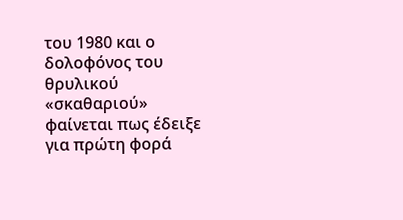του 1980 και ο δολοφόνος του θρυλικού «σκαθαριού» φαίνεται πως έδειξε για πρώτη φορά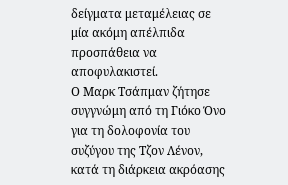δείγματα μεταμέλειας σε μία ακόμη απέλπιδα προσπάθεια να αποφυλακιστεί.
Ο Μαρκ Τσάπμαν ζήτησε συγγνώμη από τη Γιόκο Όνο για τη δολοφονία του συζύγου της Τζον Λένον, κατά τη διάρκεια ακρόασης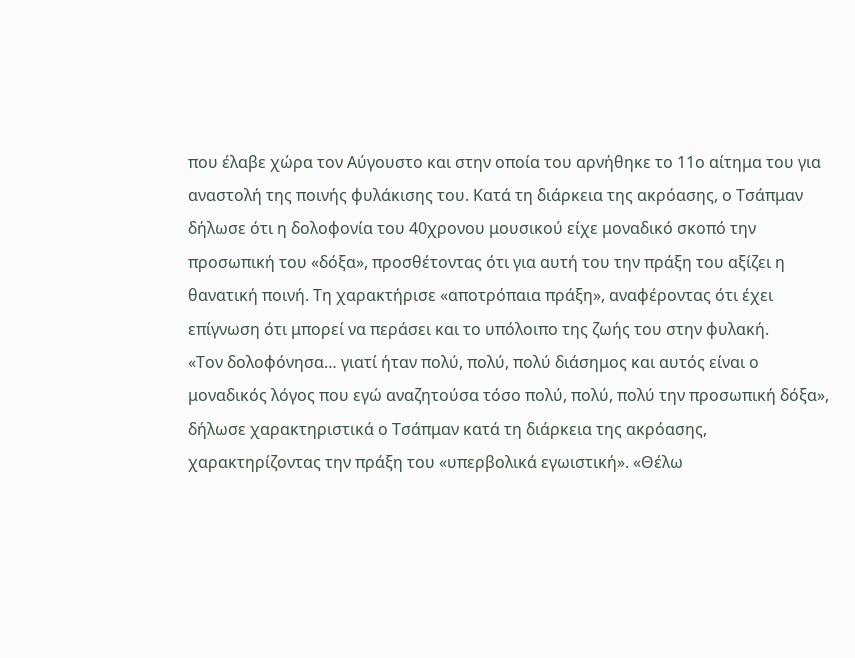που έλαβε χώρα τον Αύγουστο και στην οποία του αρνήθηκε το 11ο αίτημα του για αναστολή της ποινής φυλάκισης του. Κατά τη διάρκεια της ακρόασης, ο Τσάπμαν δήλωσε ότι η δολοφονία του 40χρονου μουσικού είχε μοναδικό σκοπό την προσωπική του «δόξα», προσθέτοντας ότι για αυτή του την πράξη του αξίζει η θανατική ποινή. Τη χαρακτήρισε «αποτρόπαια πράξη», αναφέροντας ότι έχει επίγνωση ότι μπορεί να περάσει και το υπόλοιπο της ζωής του στην φυλακή.
«Τον δολοφόνησα… γιατί ήταν πολύ, πολύ, πολύ διάσημος και αυτός είναι ο μοναδικός λόγος που εγώ αναζητούσα τόσο πολύ, πολύ, πολύ την προσωπική δόξα», δήλωσε χαρακτηριστικά ο Τσάπμαν κατά τη διάρκεια της ακρόασης, χαρακτηρίζοντας την πράξη του «υπερβολικά εγωιστική». «Θέλω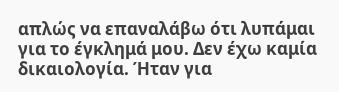απλώς να επαναλάβω ότι λυπάμαι για το έγκλημά μου. Δεν έχω καμία δικαιολογία. Ήταν για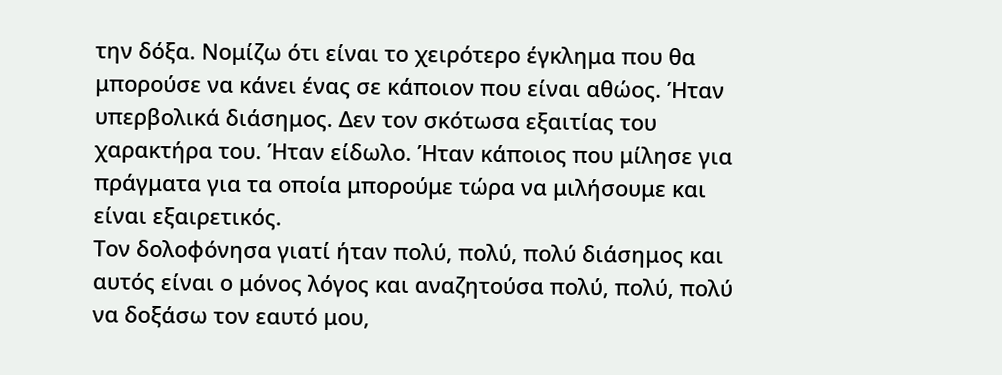την δόξα. Νομίζω ότι είναι το χειρότερο έγκλημα που θα μπορούσε να κάνει ένας σε κάποιον που είναι αθώος. Ήταν υπερβολικά διάσημος. Δεν τον σκότωσα εξαιτίας του χαρακτήρα του. Ήταν είδωλο. Ήταν κάποιος που μίλησε για πράγματα για τα οποία μπορούμε τώρα να μιλήσουμε και είναι εξαιρετικός.
Τον δολοφόνησα γιατί ήταν πολύ, πολύ, πολύ διάσημος και αυτός είναι ο μόνος λόγος και αναζητούσα πολύ, πολύ, πολύ να δοξάσω τον εαυτό μου,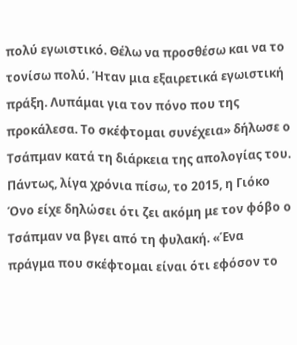πολύ εγωιστικό. Θέλω να προσθέσω και να το τονίσω πολύ. Ήταν μια εξαιρετικά εγωιστική πράξη. Λυπάμαι για τον πόνο που της προκάλεσα. Το σκέφτομαι συνέχεια» δήλωσε ο Τσάπμαν κατά τη διάρκεια της απολογίας του.
Πάντως, λίγα χρόνια πίσω, το 2015, η Γιόκο Όνο είχε δηλώσει ότι ζει ακόμη με τον φόβο ο Τσάπμαν να βγει από τη φυλακή. «Ένα πράγμα που σκέφτομαι είναι ότι εφόσον το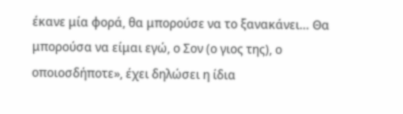έκανε μία φορά, θα μπορούσε να το ξανακάνει… Θα μπορούσα να είμαι εγώ, ο Σον (ο γιος της), ο οποιοσδήποτε», έχει δηλώσει η ίδια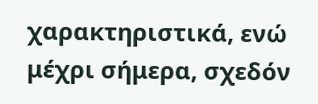χαρακτηριστικά, ενώ μέχρι σήμερα, σχεδόν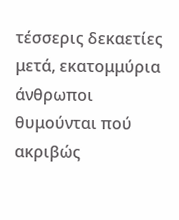τέσσερις δεκαετίες μετά, εκατομμύρια άνθρωποι θυμούνται πού ακριβώς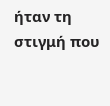ήταν τη στιγμή που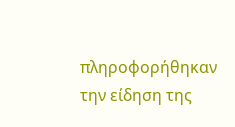πληροφορήθηκαν την είδηση της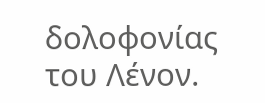δολοφονίας του Λένον.